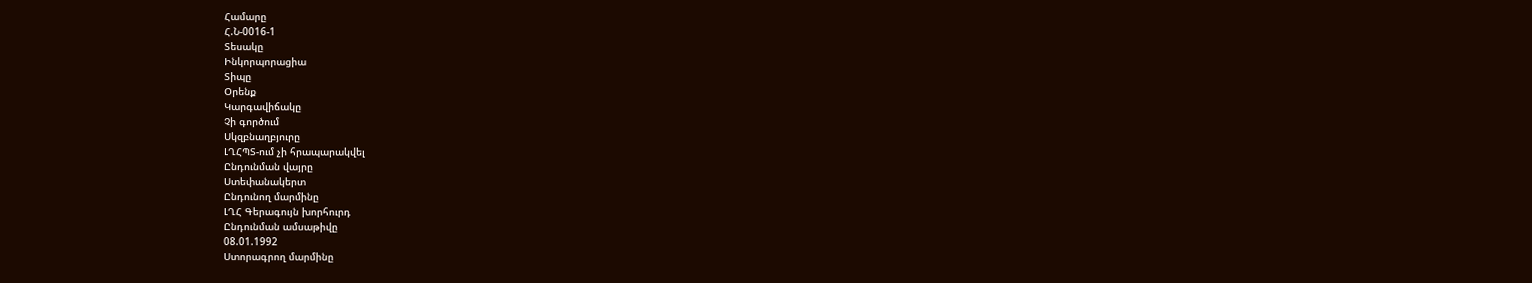Համարը
Հ.Ն-0016-1
Տեսակը
Ինկորպորացիա
Տիպը
Օրենք
Կարգավիճակը
Չի գործում
Սկզբնաղբյուրը
ԼՂՀՊՏ-ում չի հրապարակվել
Ընդունման վայրը
Ստեփանակերտ
Ընդունող մարմինը
ԼՂՀ Գերագույն խորհուրդ
Ընդունման ամսաթիվը
08.01.1992
Ստորագրող մարմինը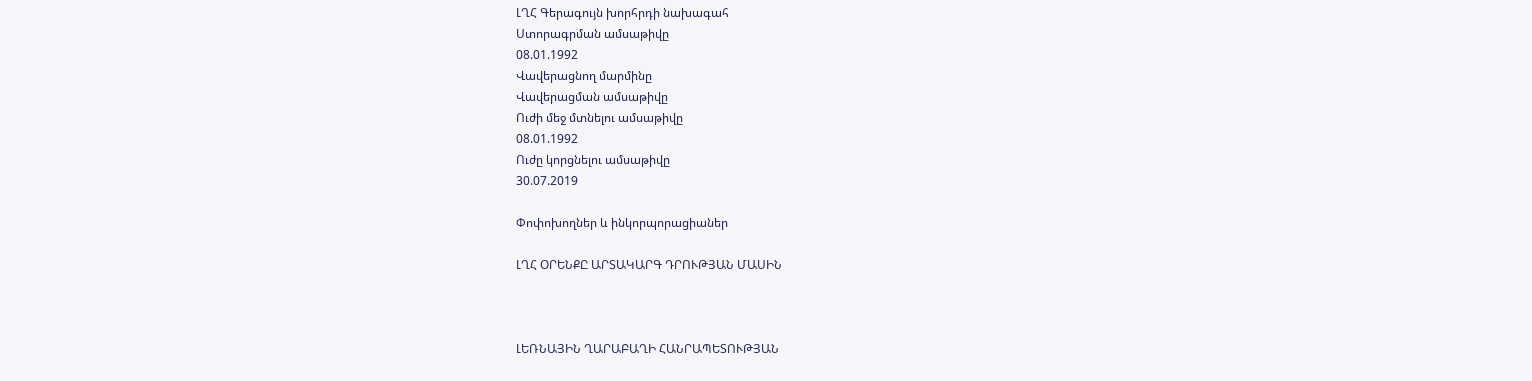ԼՂՀ Գերագույն խորհրդի նախագահ
Ստորագրման ամսաթիվը
08.01.1992
Վավերացնող մարմինը
Վավերացման ամսաթիվը
Ուժի մեջ մտնելու ամսաթիվը
08.01.1992
Ուժը կորցնելու ամսաթիվը
30.07.2019

Փոփոխողներ և ինկորպորացիաներ

ԼՂՀ ՕՐԵՆՔԸ ԱՐՏԱԿԱՐԳ ԴՐՈՒԹՅԱՆ ՄԱՍԻՆ



ԼԵՌՆԱՅԻՆ ՂԱՐԱԲԱՂԻ ՀԱՆՐԱՊԵՏՈՒԹՅԱՆ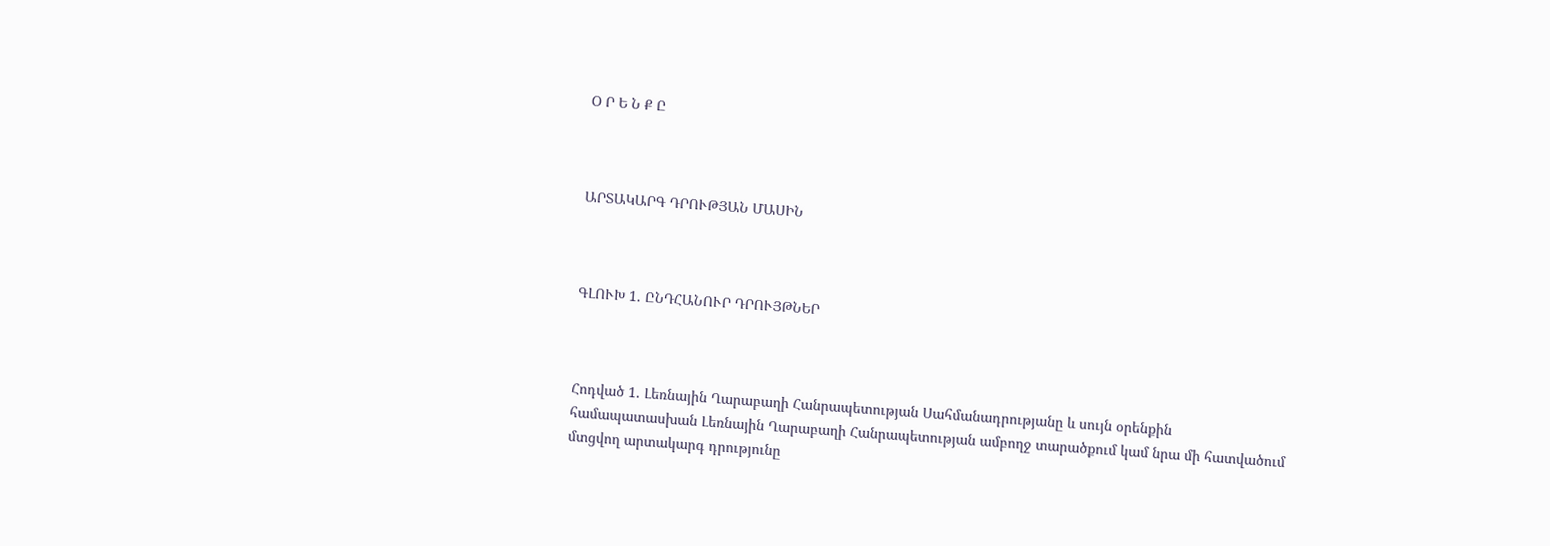Օ Ր Ե Ն Ք Ը



ԱՐՏԱԿԱՐԳ ԴՐՈՒԹՅԱՆ ՄԱՍԻՆ



ԳԼՈՒԽ 1. ԸՆԴՀԱՆՈՒՐ ԴՐՈՒՅԹՆԵՐ



Հոդված 1. Լեռնային Ղարաբաղի Հանրապետության Սահմանադրությանը և սույն օրենքին համապատասխան Լեռնային Ղարաբաղի Հանրապետության ամբողջ տարածքում կամ նրա մի հատվածում մտցվող արտակարգ դրությունը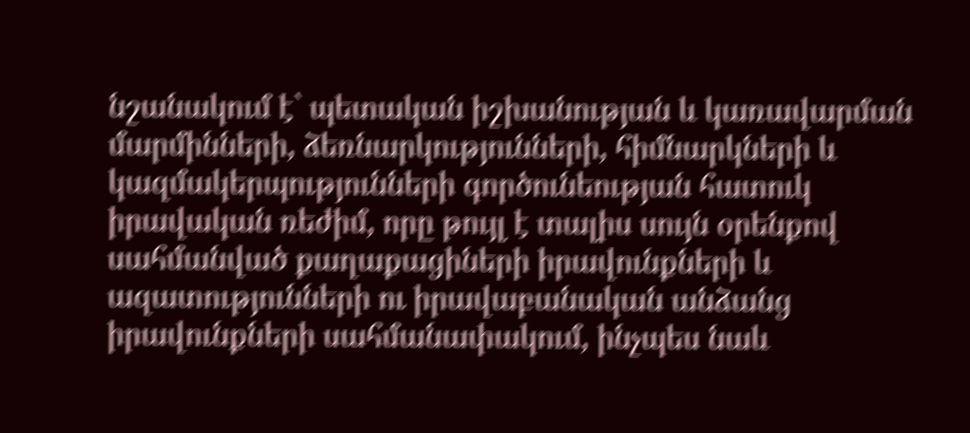նշանակում է` պետական իշխանության և կառավարման մարմինների, ձեռնարկությունների, հիմնարկների և կազմակերպությունների գործունեության հատուկ իրավական ռեժիմ, որը թույլ է տալիս սույն օրենքով սահմանված քաղաքացիների իրավունքների և ազատությունների ու իրավաբանական անձանց իրավունքների սահմանափակում, ինչպես նաև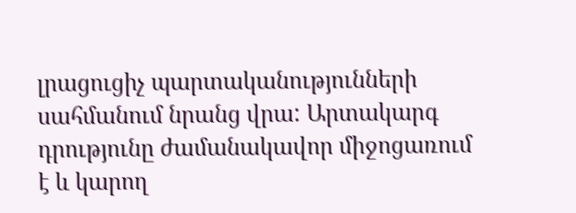լրացուցիչ պարտականությունների սահմանում նրանց վրա: Արտակարգ դրությունը ժամանակավոր միջոցառում է և կարող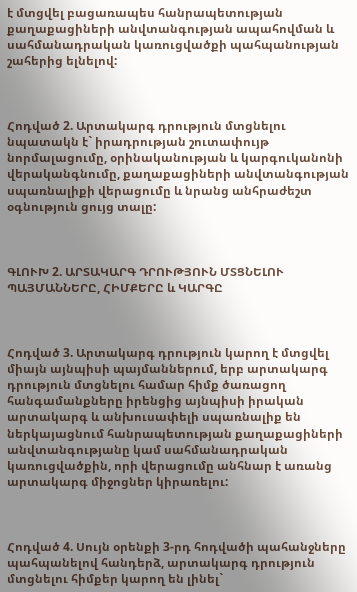է մտցվել բացառապես հանրապետության քաղաքացիների անվտանգության ապահովման և սահմանադրական կառուցվածքի պահպանության շահերից ելնելով:



Հոդված 2. Արտակարգ դրություն մտցնելու նպատակն է` իրադրության շուտափույթ նորմալացումը, օրինականության և կարգուկանոնի վերականգնումը, քաղաքացիների անվտանգության սպառնալիքի վերացումը և նրանց անհրաժեշտ օգնություն ցույց տալը:



ԳԼՈՒԽ 2. ԱՐՏԱԿԱՐԳ ԴՐՈՒԹՅՈՒՆ ՄՏՑՆԵԼՈՒ ՊԱՅՄԱՆՆԵՐԸ, ՀԻՄՔԵՐԸ և ԿԱՐԳԸ



Հոդված 3. Արտակարգ դրություն կարող է մտցվել միայն այնպիսի պայմաններում, երբ արտակարգ դրություն մտցնելու համար հիմք ծառացող հանգամանքները իրենցից այնպիսի իրական արտակարգ և անխուսափելի սպառնալիք են ներկայացնում հանրապետության քաղաքացիների անվտանգությանը կամ սահմանադրական կառուցվածքին, որի վերացումը անհնար է առանց արտակարգ միջոցներ կիրառելու:



Հոդված 4. Սույն օրենքի 3-րդ հոդվածի պահանջները պահպանելով հանդերձ, արտակարգ դրություն մտցնելու հիմքեր կարող են լինել`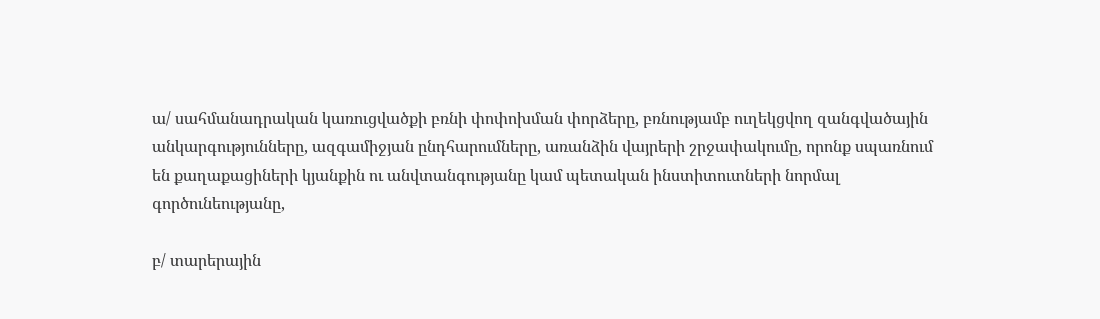ա/ սահմանադրական կառուցվածքի բռնի փոփոխման փորձերը, բռնությամբ ուղեկցվող զանգվածային անկարգությունները, ազգամիջյան ընդհարումները, առանձին վայրերի շրջափակումը, որոնք սպառնում են քաղաքացիների կյանքին ու անվտանգությանը կամ պետական ինստիտուտների նորմալ գործունեությանը,

բ/ տարերային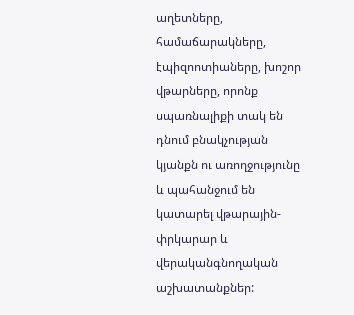աղետները, համաճարակները, էպիզոոտիաները, խոշոր վթարները, որոնք սպառնալիքի տակ են դնում բնակչության կյանքն ու առողջությունը և պահանջում են կատարել վթարային-փրկարար և վերականգնողական աշխատանքներ: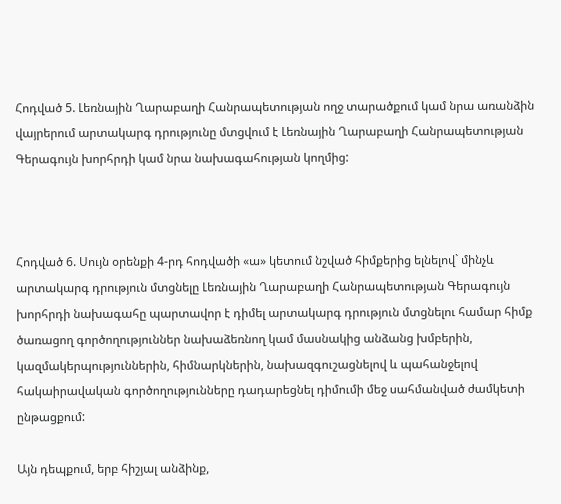Հոդված 5. Լեռնային Ղարաբաղի Հանրապետության ողջ տարածքում կամ նրա առանձին վայրերում արտակարգ դրությունը մտցվում է Լեռնային Ղարաբաղի Հանրապետության Գերագույն խորհրդի կամ նրա նախագահության կողմից:



Հոդված 6. Սույն օրենքի 4-րդ հոդվածի «ա» կետում նշված հիմքերից ելնելով` մինչև արտակարգ դրություն մտցնելը Լեռնային Ղարաբաղի Հանրապետության Գերագույն խորհրդի նախագահը պարտավոր է դիմել արտակարգ դրություն մտցնելու համար հիմք ծառացող գործողություններ նախաձեռնող կամ մասնակից անձանց խմբերին, կազմակերպություններին, հիմնարկներին, նախազգուշացնելով և պահանջելով հակաիրավական գործողությունները դադարեցնել դիմումի մեջ սահմանված ժամկետի ընթացքում:

Այն դեպքում, երբ հիշյալ անձինք,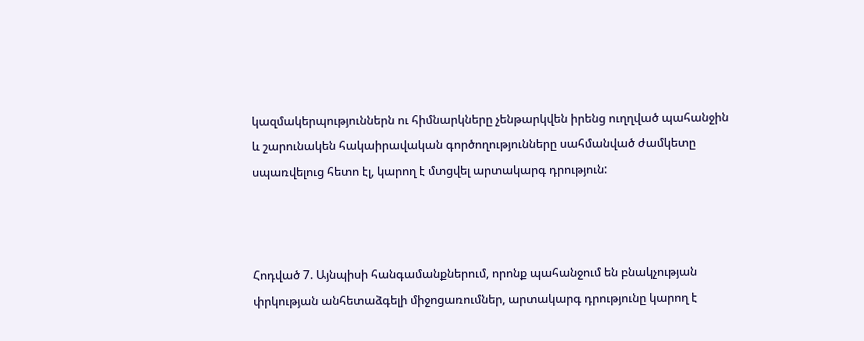կազմակերպություններն ու հիմնարկները չենթարկվեն իրենց ուղղված պահանջին և շարունակեն հակաիրավական գործողությունները սահմանված ժամկետը սպառվելուց հետո էլ, կարող է մտցվել արտակարգ դրություն:



Հոդված 7. Այնպիսի հանգամանքներում, որոնք պահանջում են բնակչության փրկության անհետաձգելի միջոցառումներ, արտակարգ դրությունը կարող է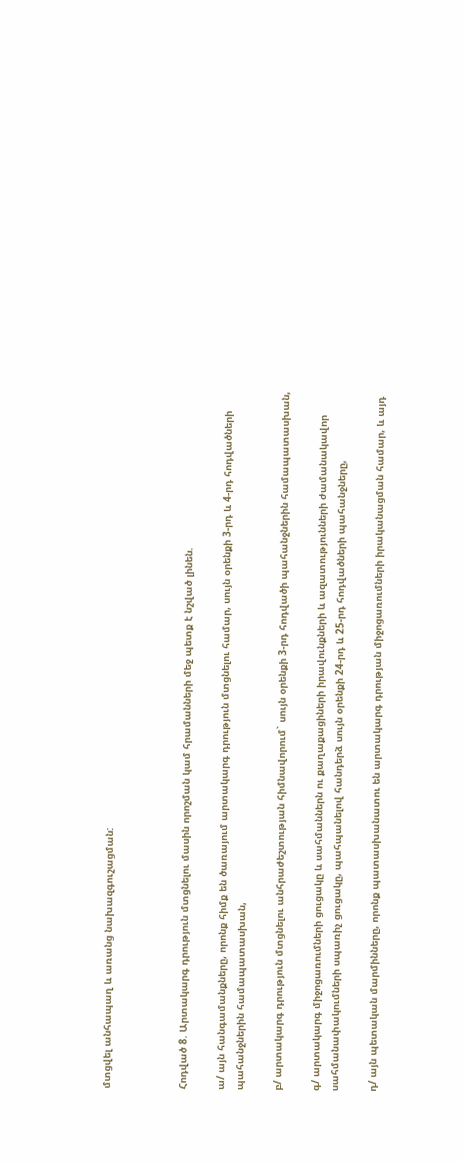մտցվել անհապաղ և առանց նախազգուշացման:



Հոդված 8. Արտակարգ դրություն մտցնելու մասին որոշման կամ հրամանների մեջ պետք է նշված լինեն.

ա/ այն հանգամանքները, որոնք հիմք են ծառայում արտակարգ դրություն մտցնելու համար, սույն օրենքի 3-րդ և 4-րդ հոդվածների պահանջներին համապատասխան,

բ/ արտակարգ դրություն մտցնելու անհրաժեշտության հիմնավորում` սույն օրենքի 3-րդ հոդվածի պահանջներին համապատասխան,

գ/ արտակարգ միջոցառումների ցուցակը և սահմաններն ու քաղաքացիների իրավունքների և ազատությունների ժամանակավոր սահմանափակումների սպառիչ ցուցակը, պահպանելով հանդերձ սույն օրենքի 24-րդ և 25-րդ հոդվածների պահանջները,

դ/ այն պետական մարմինները, որոնք պատասխանատու են արտակարգ դրության միջոցառումների իրականացման համար, և այդ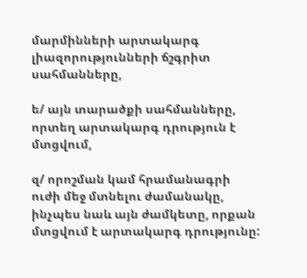մարմինների արտակարգ լիազորությունների ճշգրիտ սահմանները,

ե/ այն տարածքի սահմանները, որտեղ արտակարգ դրություն է մտցվում,

զ/ որոշման կամ հրամանագրի ուժի մեջ մտնելու ժամանակը, ինչպես նաև այն ժամկետը, որքան մտցվում է արտակարգ դրությունը: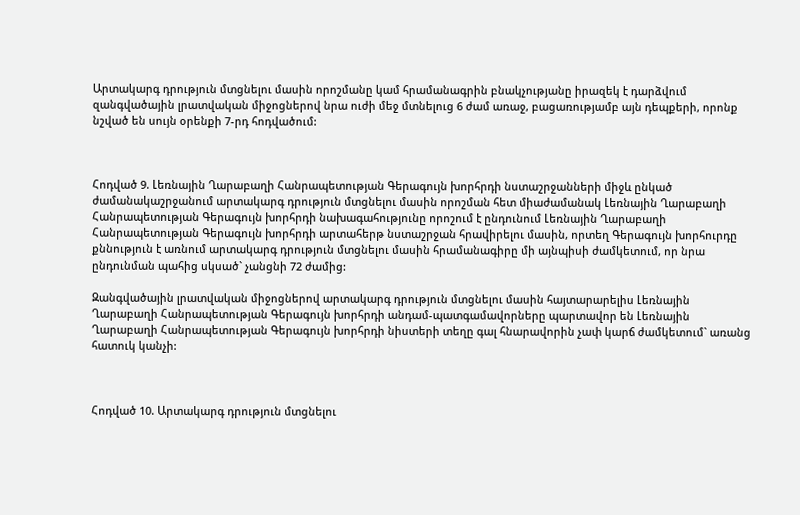Արտակարգ դրություն մտցնելու մասին որոշմանը կամ հրամանագրին բնակչությանը իրազեկ է դարձվում զանգվածային լրատվական միջոցներով նրա ուժի մեջ մտնելուց 6 ժամ առաջ, բացառությամբ այն դեպքերի, որոնք նշված են սույն օրենքի 7-րդ հոդվածում:



Հոդված 9. Լեռնային Ղարաբաղի Հանրապետության Գերագույն խորհրդի նստաշրջանների միջև ընկած ժամանակաշրջանում արտակարգ դրություն մտցնելու մասին որոշման հետ միաժամանակ Լեռնային Ղարաբաղի Հանրապետության Գերագույն խորհրդի նախագահությունը որոշում է ընդունում Լեռնային Ղարաբաղի Հանրապետության Գերագույն խորհրդի արտահերթ նստաշրջան հրավիրելու մասին, որտեղ Գերագույն խորհուրդը քննություն է առնում արտակարգ դրություն մտցնելու մասին հրամանագիրը մի այնպիսի ժամկետում, որ նրա ընդունման պահից սկսած` չանցնի 72 ժամից:

Զանգվածային լրատվական միջոցներով արտակարգ դրություն մտցնելու մասին հայտարարելիս Լեռնային Ղարաբաղի Հանրապետության Գերագույն խորհրդի անդամ-պատգամավորները պարտավոր են Լեռնային Ղարաբաղի Հանրապետության Գերագույն խորհրդի նիստերի տեղը գալ հնարավորին չափ կարճ ժամկետում` առանց հատուկ կանչի:



Հոդված 10. Արտակարգ դրություն մտցնելու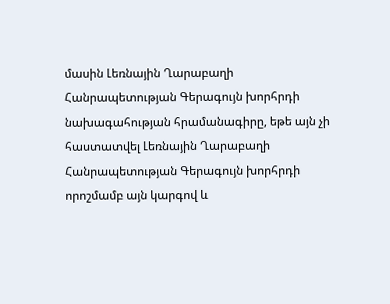մասին Լեռնային Ղարաբաղի Հանրապետության Գերագույն խորհրդի նախագահության հրամանագիրը, եթե այն չի հաստատվել Լեռնային Ղարաբաղի Հանրապետության Գերագույն խորհրդի որոշմամբ այն կարգով և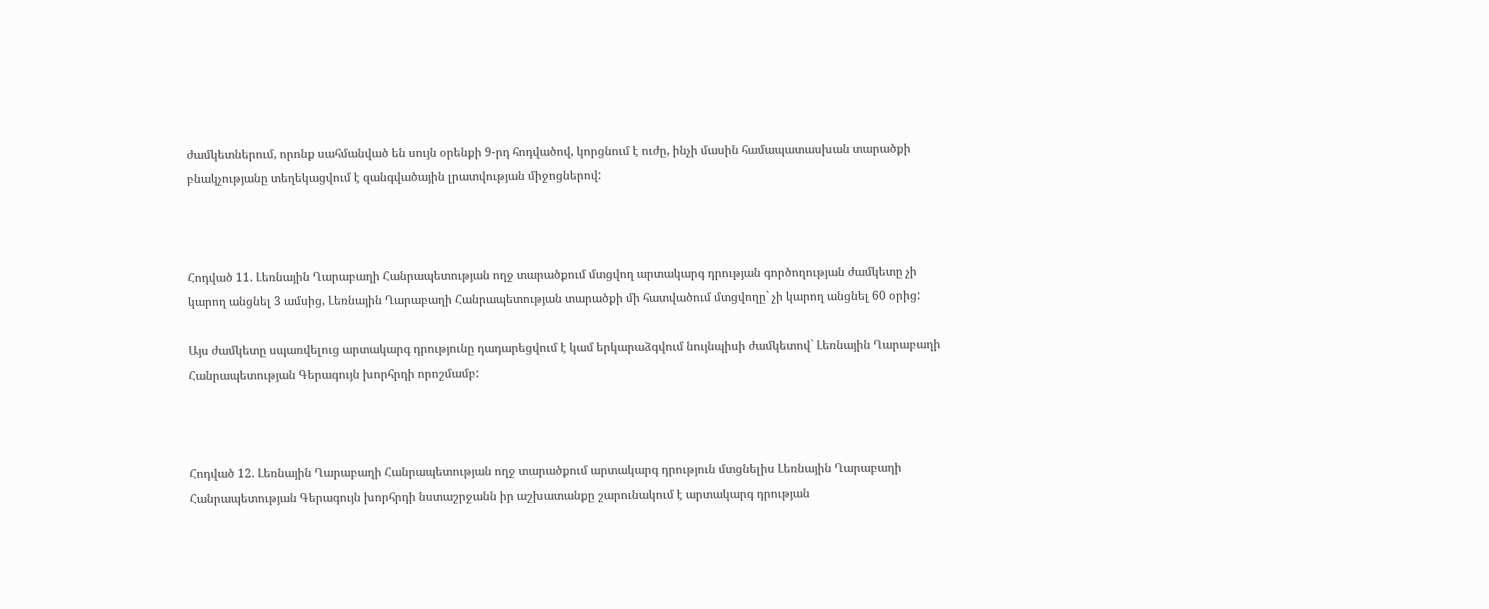ժամկետներում, որոնք սահմանված են սույն օրենքի 9-րդ հոդվածով, կորցնում է ուժը, ինչի մասին համապատասխան տարածքի բնակչությանը տեղեկացվում է զանգվածային լրատվության միջոցներով:



Հոդված 11. Լեռնային Ղարաբաղի Հանրապետության ողջ տարածքում մտցվող արտակարգ դրության գործողության ժամկետը չի կարող անցնել 3 ամսից, Լեռնային Ղարաբաղի Հանրապետության տարածքի մի հատվածում մտցվողը` չի կարող անցնել 60 օրից:

Այս ժամկետը սպառվելուց արտակարգ դրությունը դադարեցվում է կամ երկարաձգվում նույնպիսի ժամկետով` Լեռնային Ղարաբաղի Հանրապետության Գերագույն խորհրդի որոշմամբ:



Հոդված 12. Լեռնային Ղարաբաղի Հանրապետության ողջ տարածքում արտակարգ դրություն մտցնելիս Լեռնային Ղարաբաղի Հանրապետության Գերագույն խորհրդի նստաշրջանն իր աշխատանքը շարունակում է արտակարգ դրության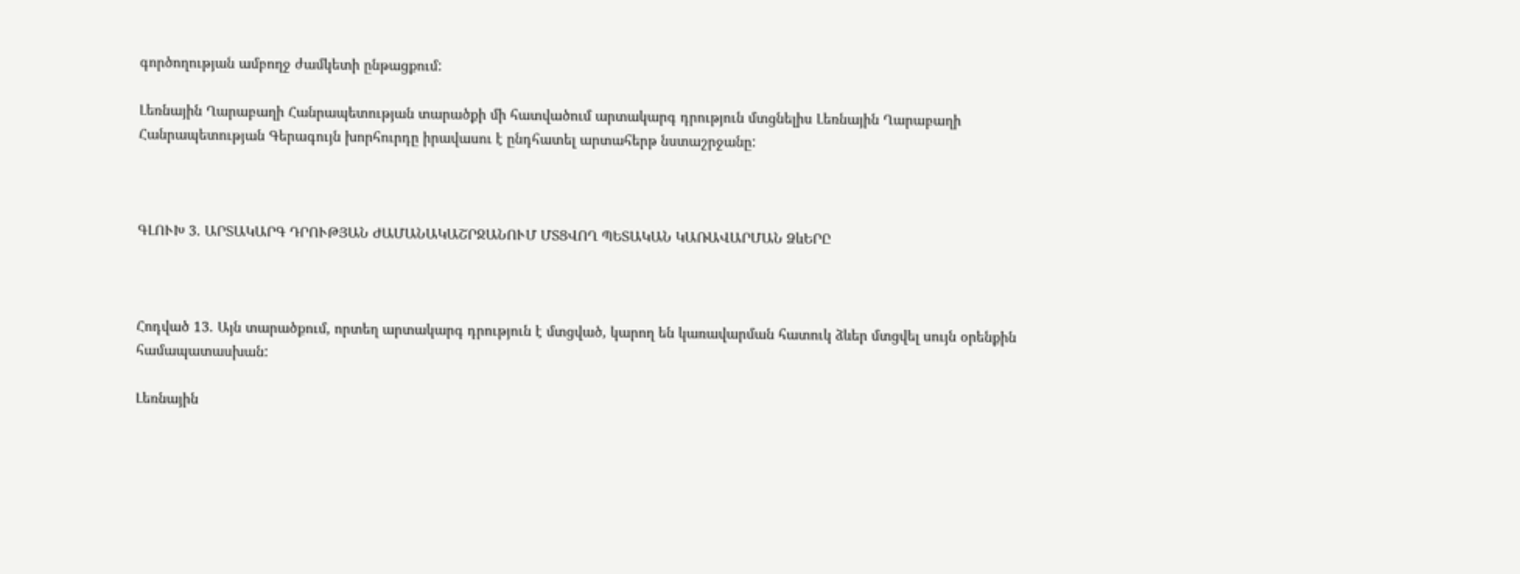գործողության ամբողջ ժամկետի ընթացքում:

Լեռնային Ղարաբաղի Հանրապետության տարածքի մի հատվածում արտակարգ դրություն մտցնելիս Լեռնային Ղարաբաղի Հանրապետության Գերագույն խորհուրդը իրավասու է ընդհատել արտահերթ նստաշրջանը:



ԳԼՈՒԽ 3. ԱՐՏԱԿԱՐԳ ԴՐՈՒԹՅԱՆ ԺԱՄԱՆԱԿԱՇՐՋԱՆՈՒՄ ՄՏՑՎՈՂ ՊԵՏԱԿԱՆ ԿԱՌԱՎԱՐՄԱՆ ՁևԵՐԸ



Հոդված 13. Այն տարածքում, որտեղ արտակարգ դրություն է մտցված, կարող են կառավարման հատուկ ձևեր մտցվել սույն օրենքին համապատասխան:

Լեռնային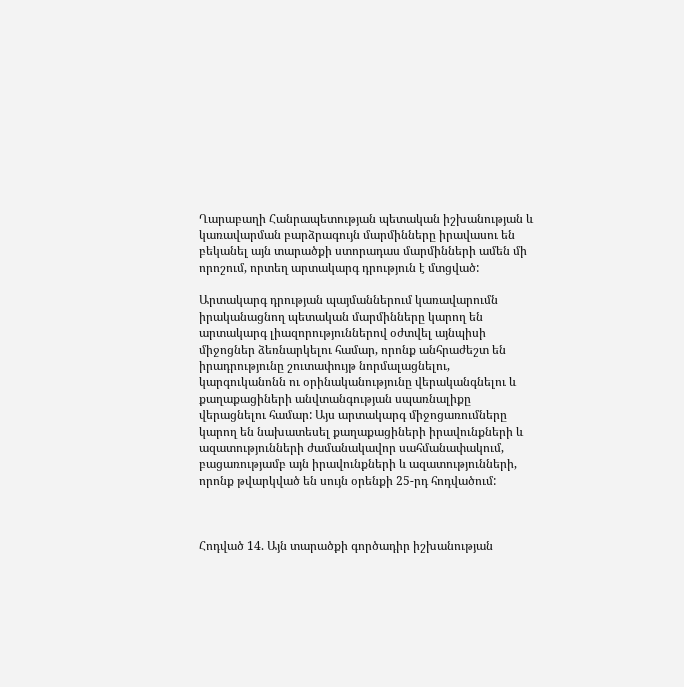Ղարաբաղի Հանրապետության պետական իշխանության և կառավարման բարձրագույն մարմինները իրավասու են բեկանել այն տարածքի ստորադաս մարմինների ամեն մի որոշում, որտեղ արտակարգ դրություն է մտցված:

Արտակարգ դրության պայմաններում կառավարումն իրականացնող պետական մարմինները կարող են արտակարգ լիազորություններով օժտվել այնպիսի միջոցներ ձեռնարկելու համար, որոնք անհրաժեշտ են իրադրությունը շուտափույթ նորմալացնելու, կարգուկանոնն ու օրինականությունը վերականգնելու և քաղաքացիների անվտանգության սպառնալիքը վերացնելու համար: Այս արտակարգ միջոցառումները կարող են նախատեսել քաղաքացիների իրավունքների և ազատությունների ժամանակավոր սահմանափակում, բացառությամբ այն իրավունքների և ազատությունների, որոնք թվարկված են սույն օրենքի 25-րդ հոդվածում:



Հոդված 14. Այն տարածքի գործադիր իշխանության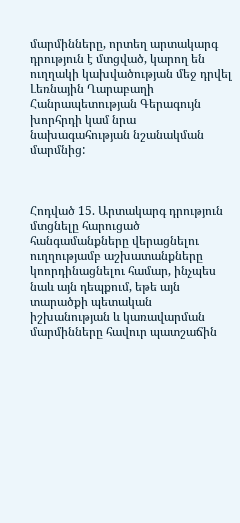մարմինները, որտեղ արտակարգ դրություն է մտցված, կարող են ուղղակի կախվածության մեջ դրվել Լեռնային Ղարաբաղի Հանրապետության Գերագույն խորհրդի կամ նրա նախագահության նշանակման մարմնից:



Հոդված 15. Արտակարգ դրություն մտցնելը հարուցած հանգամանքները վերացնելու ուղղությամբ աշխատանքները կոորդինացնելու համար, ինչպես նաև այն դեպքում, եթե այն տարածքի պետական իշխանության և կառավարման մարմինները հավուր պատշաճին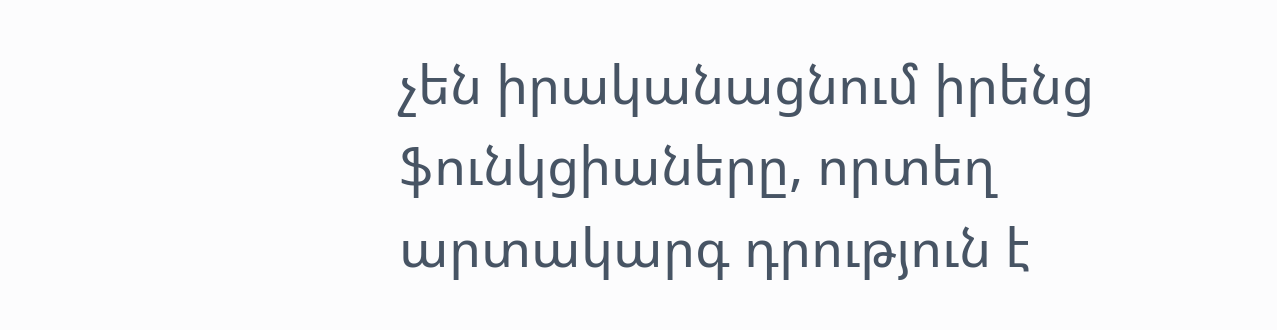չեն իրականացնում իրենց ֆունկցիաները, որտեղ արտակարգ դրություն է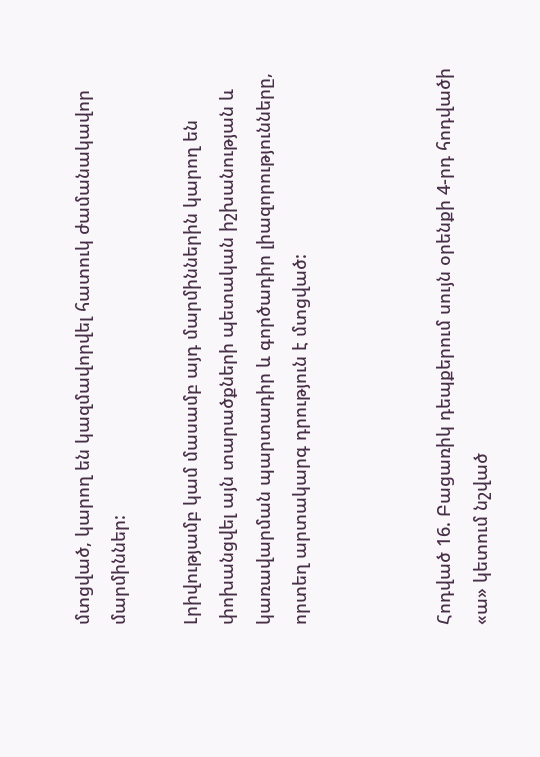մտցված, կարող են կազմավորվել հատուկ ժամանակավոր մարմիններ:

Լրիվությամբ կամ մասամբ այդ մարմիններին կարող են փոխանցվել այն տարածքների պետական իշխանության և կառավարման պարտադիր և գործադիր լիազորությունները, որտեղ արտակարգ դրություն է մտցված:



Հոդված 16. Բացառիկ դեպքերում սույն օրենքի 4-րդ հոդվածի «ա» կետում նշված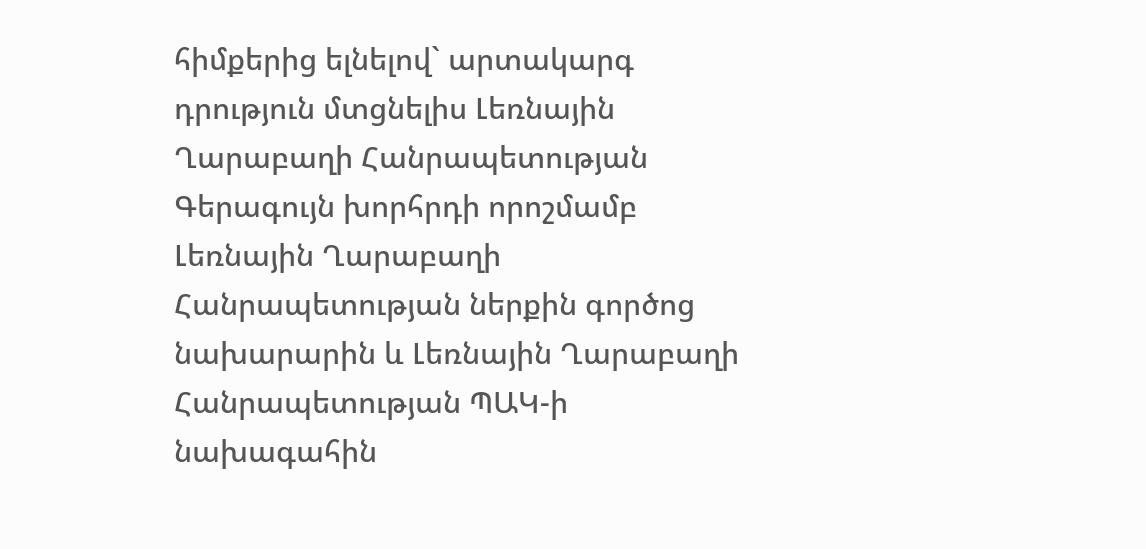հիմքերից ելնելով` արտակարգ դրություն մտցնելիս Լեռնային Ղարաբաղի Հանրապետության Գերագույն խորհրդի որոշմամբ Լեռնային Ղարաբաղի Հանրապետության ներքին գործոց նախարարին և Լեռնային Ղարաբաղի Հանրապետության ՊԱԿ-ի նախագահին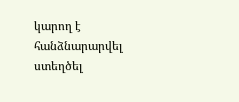կարող է հանձնարարվել ստեղծել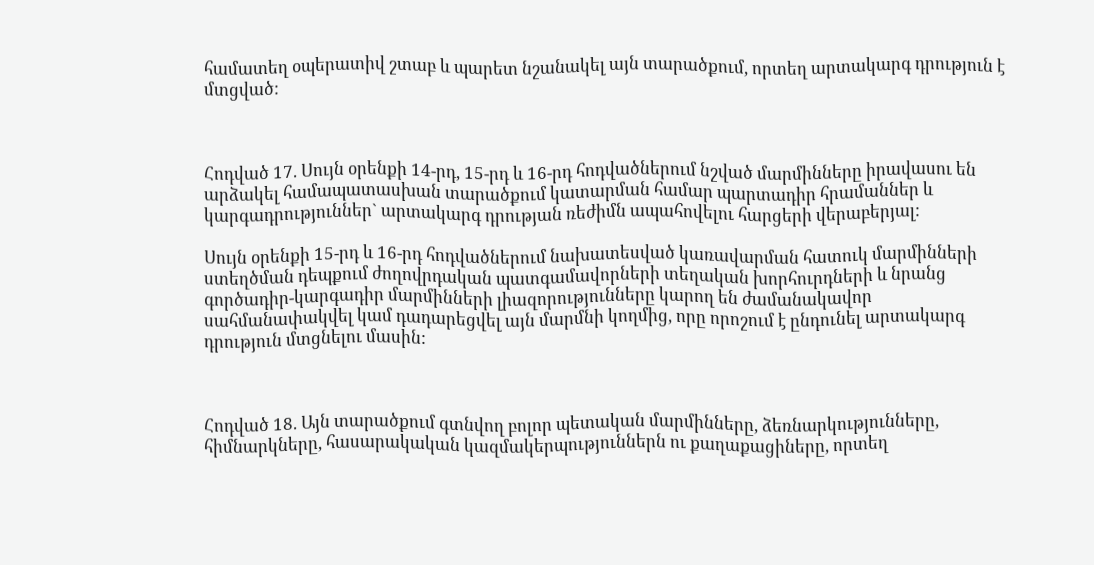համատեղ օպերատիվ շտաբ և պարետ նշանակել այն տարածքում, որտեղ արտակարգ դրություն է մտցված:



Հոդված 17. Սույն օրենքի 14-րդ, 15-րդ և 16-րդ հոդվածներում նշված մարմինները իրավասու են արձակել համապատասխան տարածքում կատարման համար պարտադիր հրամաններ և կարգադրություններ` արտակարգ դրության ռեժիմն ապահովելու հարցերի վերաբերյալ:

Սույն օրենքի 15-րդ և 16-րդ հոդվածներում նախատեսված կառավարման հատուկ մարմինների ստեղծման դեպքում ժողովրդական պատգամավորների տեղական խորհուրդների և նրանց գործադիր-կարգադիր մարմինների լիազորությունները կարող են ժամանակավոր սահմանափակվել կամ դադարեցվել այն մարմնի կողմից, որը որոշում է ընդունել արտակարգ դրություն մտցնելու մասին:



Հոդված 18. Այն տարածքում գտնվող բոլոր պետական մարմինները, ձեռնարկությունները, հիմնարկները, հասարակական կազմակերպություններն ու քաղաքացիները, որտեղ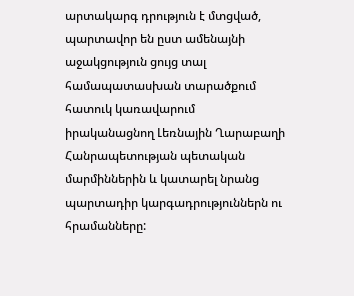արտակարգ դրություն է մտցված, պարտավոր են ըստ ամենայնի աջակցություն ցույց տալ համապատասխան տարածքում հատուկ կառավարում իրականացնող Լեռնային Ղարաբաղի Հանրապետության պետական մարմիններին և կատարել նրանց պարտադիր կարգադրություններն ու հրամանները: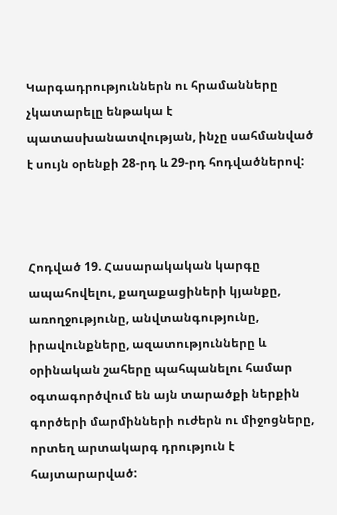Կարգադրություններն ու հրամանները չկատարելը ենթակա է պատասխանատվության, ինչը սահմանված է սույն օրենքի 28-րդ և 29-րդ հոդվածներով:



Հոդված 19. Հասարակական կարգը ապահովելու, քաղաքացիների կյանքը, առողջությունը, անվտանգությունը, իրավունքները, ազատությունները և օրինական շահերը պահպանելու համար օգտագործվում են այն տարածքի ներքին գործերի մարմինների ուժերն ու միջոցները, որտեղ արտակարգ դրություն է հայտարարված: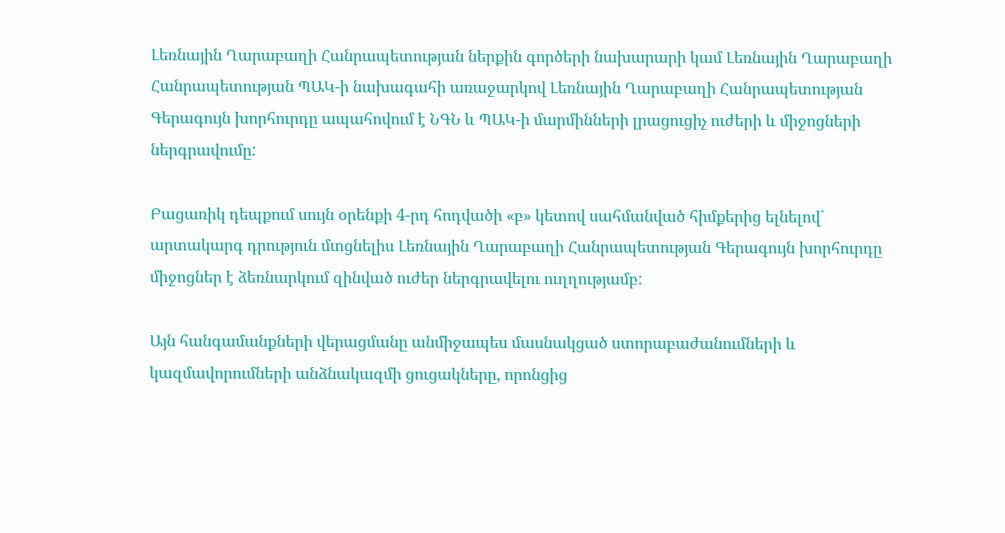Լեռնային Ղարաբաղի Հանրապետության ներքին գործերի նախարարի կամ Լեռնային Ղարաբաղի Հանրապետության ՊԱԿ-ի նախագահի առաջարկով Լեռնային Ղարաբաղի Հանրապետության Գերագույն խորհուրդը ապահովում է ՆԳՆ և ՊԱԿ-ի մարմինների լրացուցիչ ուժերի և միջոցների ներգրավումը:

Բացառիկ դեպքում սույն օրենքի 4-րդ հոդվածի «բ» կետով սահմանված հիմքերից ելնելով` արտակարգ դրություն մտցնելիս Լեռնային Ղարաբաղի Հանրապետության Գերագույն խորհուրդը միջոցներ է ձեռնարկում զինված ուժեր ներգրավելու ուղղությամբ:

Այն հանգամանքների վերացմանը անմիջապես մասնակցած ստորաբաժանումների և կազմավորումների անձնակազմի ցուցակները, որոնցից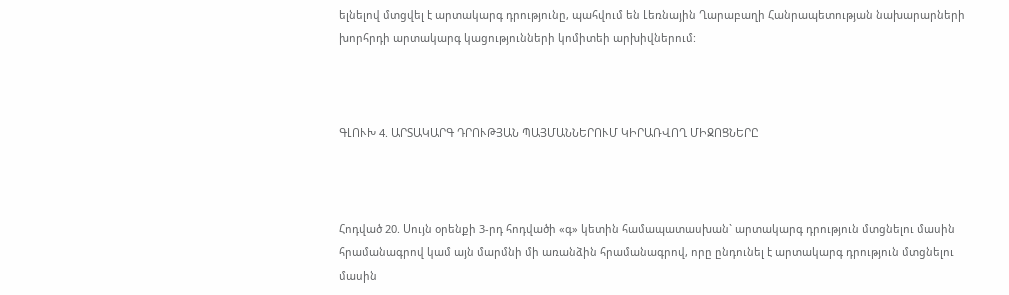ելնելով մտցվել է արտակարգ դրությունը, պահվում են Լեռնային Ղարաբաղի Հանրապետության նախարարների խորհրդի արտակարգ կացությունների կոմիտեի արխիվներում:



ԳԼՈՒԽ 4. ԱՐՏԱԿԱՐԳ ԴՐՈՒԹՅԱՆ ՊԱՅՄԱՆՆԵՐՈՒՄ ԿԻՐԱՌՎՈՂ ՄԻՋՈՑՆԵՐԸ



Հոդված 20. Սույն օրենքի 3-րդ հոդվածի «գ» կետին համապատասխան` արտակարգ դրություն մտցնելու մասին հրամանագրով կամ այն մարմնի մի առանձին հրամանագրով, որը ընդունել է արտակարգ դրություն մտցնելու մասին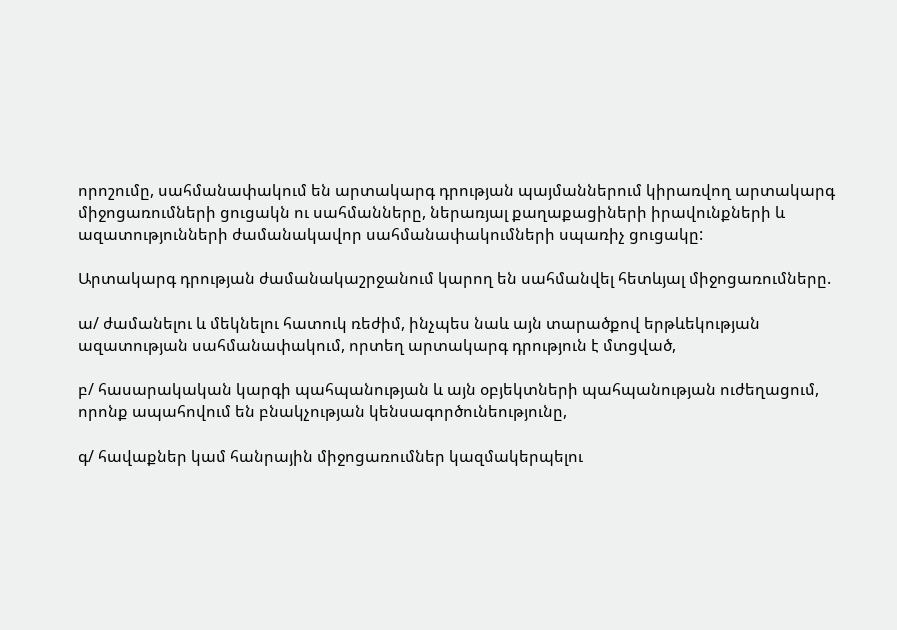որոշումը, սահմանափակում են արտակարգ դրության պայմաններում կիրառվող արտակարգ միջոցառումների ցուցակն ու սահմանները, ներառյալ քաղաքացիների իրավունքների և ազատությունների ժամանակավոր սահմանափակումների սպառիչ ցուցակը:

Արտակարգ դրության ժամանակաշրջանում կարող են սահմանվել հետևյալ միջոցառումները.

ա/ ժամանելու և մեկնելու հատուկ ռեժիմ, ինչպես նաև այն տարածքով երթևեկության ազատության սահմանափակում, որտեղ արտակարգ դրություն է մտցված,

բ/ հասարակական կարգի պահպանության և այն օբյեկտների պահպանության ուժեղացում, որոնք ապահովում են բնակչության կենսագործունեությունը,

գ/ հավաքներ կամ հանրային միջոցառումներ կազմակերպելու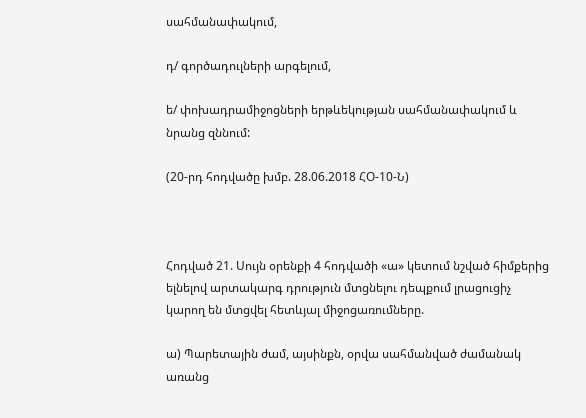սահմանափակում,

դ/ գործադուլների արգելում,

ե/ փոխադրամիջոցների երթևեկության սահմանափակում և նրանց զննում:

(20-րդ հոդվածը խմբ. 28.06.2018 ՀՕ-10-Ն)



Հոդված 21. Սույն օրենքի 4 հոդվածի «ա» կետում նշված հիմքերից ելնելով արտակարգ դրություն մտցնելու դեպքում լրացուցիչ կարող են մտցվել հետևյալ միջոցառումները.

ա) Պարետային ժամ, այսինքն, օրվա սահմանված ժամանակ առանց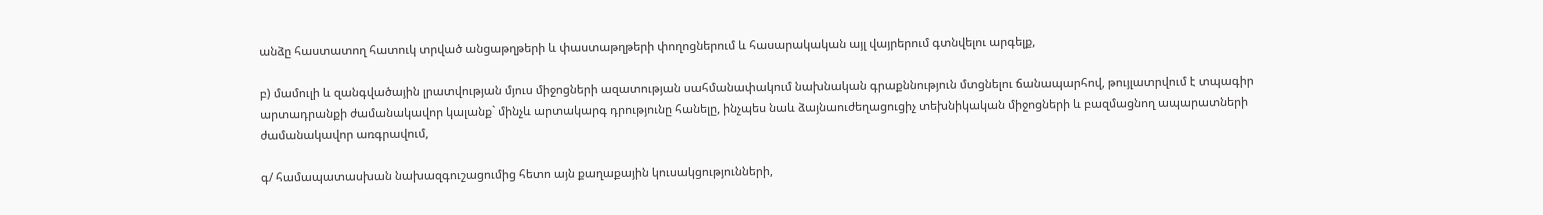անձը հաստատող հատուկ տրված անցաթղթերի և փաստաթղթերի փողոցներում և հասարակական այլ վայրերում գտնվելու արգելք,

բ) մամուլի և զանգվածային լրատվության մյուս միջոցների ազատության սահմանափակում նախնական գրաքննություն մտցնելու ճանապարհով, թույլատրվում է տպագիր արտադրանքի ժամանակավոր կալանք` մինչև արտակարգ դրությունը հանելը, ինչպես նաև ձայնաուժեղացուցիչ տեխնիկական միջոցների և բազմացնող ապարատների ժամանակավոր առգրավում,

գ/ համապատասխան նախազգուշացումից հետո այն քաղաքային կուսակցությունների,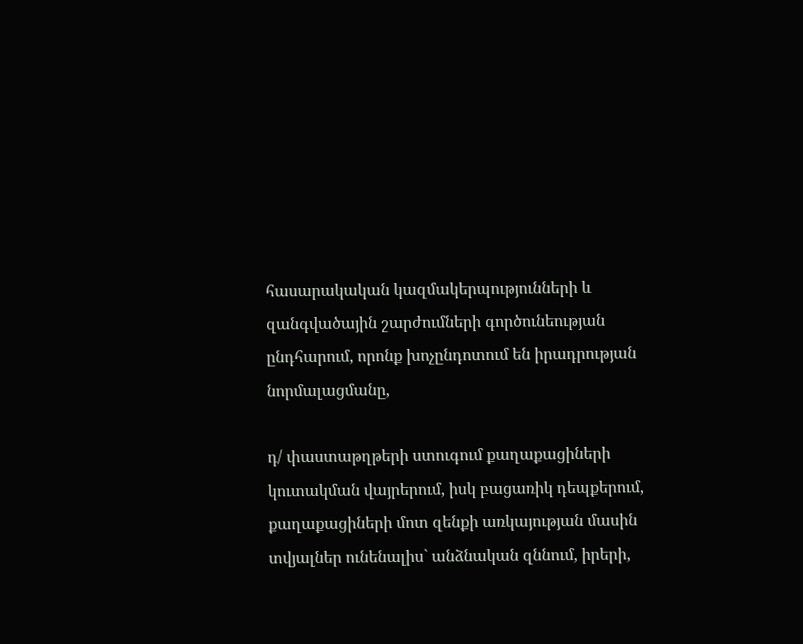հասարակական կազմակերպությունների և զանգվածային շարժումների գործունեության ընդհարում, որոնք խոչընդոտում են իրադրության նորմալացմանը,

դ/ փաստաթղթերի ստուգում քաղաքացիների կուտակման վայրերում, իսկ բացառիկ դեպքերում, քաղաքացիների մոտ զենքի առկայության մասին տվյալներ ունենալիս` անձնական զննում, իրերի,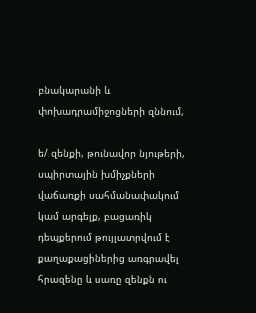բնակարանի և փոխադրամիջոցների զննում,

ե/ զենքի, թունավոր նյութերի, սպիրտային խմիչքների վաճառքի սահմանափակում կամ արգելք, բացառիկ դեպքերում թույլատրվում է քաղաքացիներից առգրավել հրազենը և սառը զենքն ու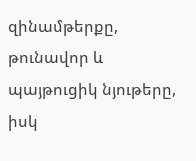զինամթերքը, թունավոր և պայթուցիկ նյութերը, իսկ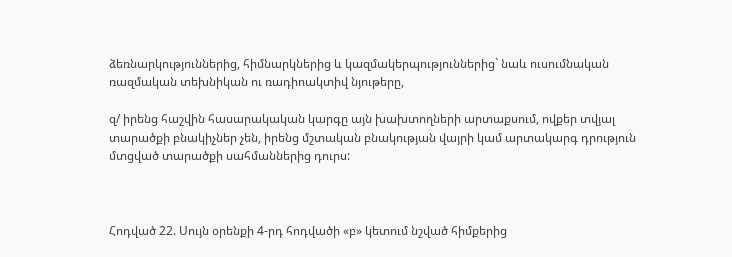ձեռնարկություններից, հիմնարկներից և կազմակերպություններից` նաև ուսումնական ռազմական տեխնիկան ու ռադիոակտիվ նյութերը,

զ/ իրենց հաշվին հասարակական կարգը այն խախտողների արտաքսում, ովքեր տվյալ տարածքի բնակիչներ չեն, իրենց մշտական բնակության վայրի կամ արտակարգ դրություն մտցված տարածքի սահմաններից դուրս:



Հոդված 22. Սույն օրենքի 4-րդ հոդվածի «բ» կետում նշված հիմքերից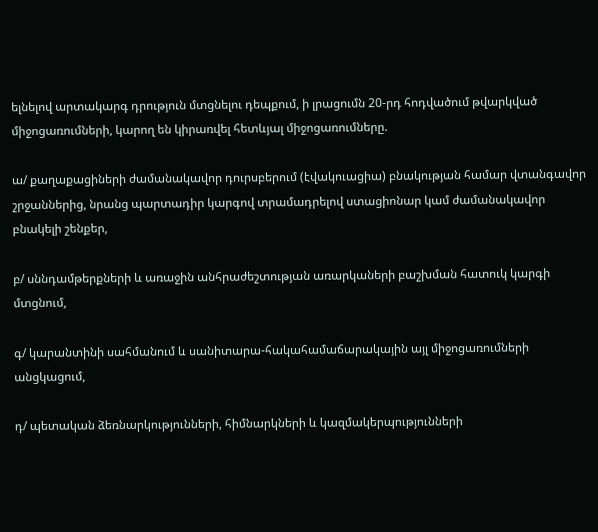ելնելով արտակարգ դրություն մտցնելու դեպքում, ի լրացումն 20-րդ հոդվածում թվարկված միջոցառումների, կարող են կիրառվել հետևյալ միջոցառումները.

ա/ քաղաքացիների ժամանակավոր դուրսբերում (էվակուացիա) բնակության համար վտանգավոր շրջաններից, նրանց պարտադիր կարգով տրամադրելով ստացիոնար կամ ժամանակավոր բնակելի շենքեր,

բ/ սննդամթերքների և առաջին անհրաժեշտության առարկաների բաշխման հատուկ կարգի մտցնում,

գ/ կարանտինի սահմանում և սանիտարա-հակահամաճարակային այլ միջոցառումների անցկացում,

դ/ պետական ձեռնարկությունների, հիմնարկների և կազմակերպությունների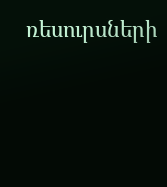ռեսուրսների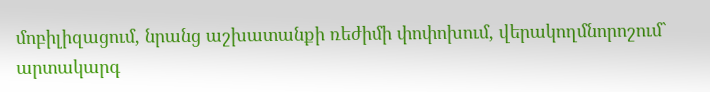մոբիլիզացում, նրանց աշխատանքի ռեժիմի փոփոխում, վերակողմնորոշում` արտակարգ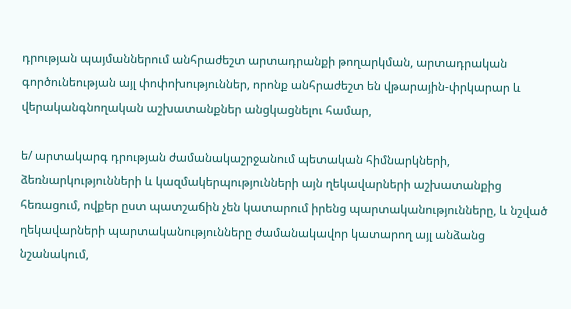դրության պայմաններում անհրաժեշտ արտադրանքի թողարկման, արտադրական գործունեության այլ փոփոխություններ, որոնք անհրաժեշտ են վթարային-փրկարար և վերականգնողական աշխատանքներ անցկացնելու համար,

ե/ արտակարգ դրության ժամանակաշրջանում պետական հիմնարկների, ձեռնարկությունների և կազմակերպությունների այն ղեկավարների աշխատանքից հեռացում, ովքեր ըստ պատշաճին չեն կատարում իրենց պարտականությունները, և նշված ղեկավարների պարտականությունները ժամանակավոր կատարող այլ անձանց նշանակում,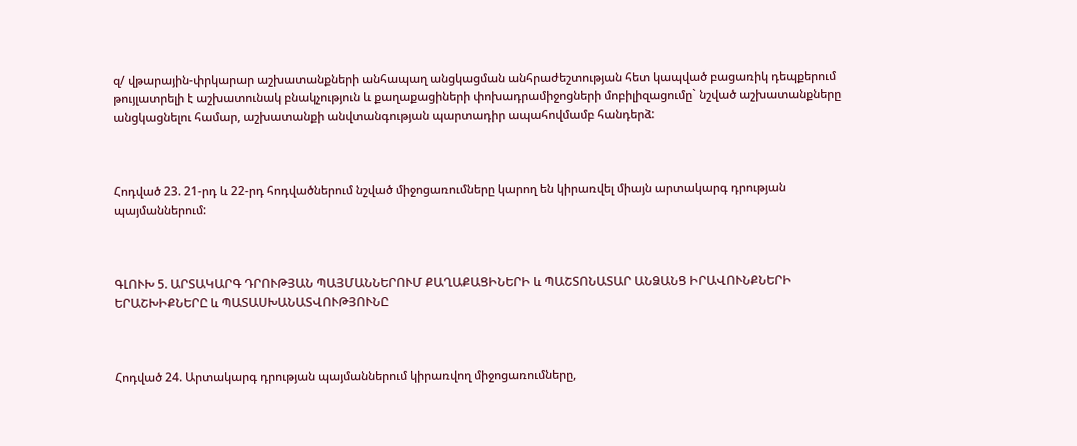զ/ վթարային-փրկարար աշխատանքների անհապաղ անցկացման անհրաժեշտության հետ կապված բացառիկ դեպքերում թույլատրելի է աշխատունակ բնակչություն և քաղաքացիների փոխադրամիջոցների մոբիլիզացումը` նշված աշխատանքները անցկացնելու համար, աշխատանքի անվտանգության պարտադիր ապահովմամբ հանդերձ:



Հոդված 23. 21-րդ և 22-րդ հոդվածներում նշված միջոցառումները կարող են կիրառվել միայն արտակարգ դրության պայմաններում:



ԳԼՈՒԽ 5. ԱՐՏԱԿԱՐԳ ԴՐՈՒԹՅԱՆ ՊԱՅՄԱՆՆԵՐՈՒՄ ՔԱՂԱՔԱՑԻՆԵՐԻ և ՊԱՇՏՈՆԱՏԱՐ ԱՆՁԱՆՑ ԻՐԱՎՈՒՆՔՆԵՐԻ ԵՐԱՇԽԻՔՆԵՐԸ և ՊԱՏԱՍԽԱՆԱՏՎՈՒԹՅՈՒՆԸ



Հոդված 24. Արտակարգ դրության պայմաններում կիրառվող միջոցառումները,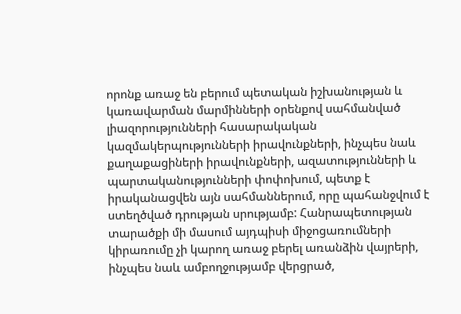որոնք առաջ են բերում պետական իշխանության և կառավարման մարմինների օրենքով սահմանված լիազորությունների հասարակական կազմակերպությունների իրավունքների, ինչպես նաև քաղաքացիների իրավունքների, ազատությունների և պարտականությունների փոփոխում, պետք է իրականացվեն այն սահմաններում, որը պահանջվում է ստեղծված դրության սրությամբ: Հանրապետության տարածքի մի մասում այդպիսի միջոցառումների կիրառումը չի կարող առաջ բերել առանձին վայրերի, ինչպես նաև ամբողջությամբ վերցրած,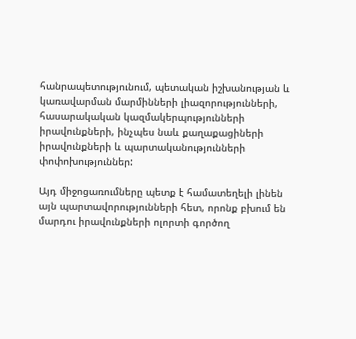հանրապետությունում, պետական իշխանության և կառավարման մարմինների լիազորությունների, հասարակական կազմակերպությունների իրավունքների, ինչպես նաև քաղաքացիների իրավունքների և պարտականությունների փոփոխություններ:

Այդ միջոցառումները պետք է համատեղելի լինեն այն պարտավորությունների հետ, որոնք բխում են մարդու իրավունքների ոլորտի գործող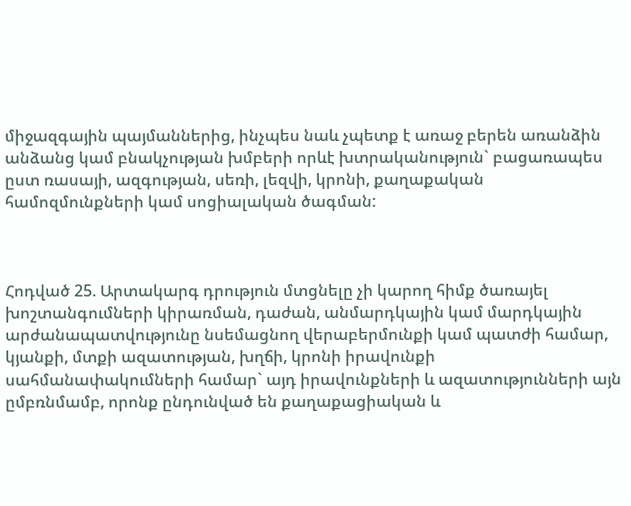միջազգային պայմաններից, ինչպես նաև չպետք է առաջ բերեն առանձին անձանց կամ բնակչության խմբերի որևէ խտրականություն` բացառապես ըստ ռասայի, ազգության, սեռի, լեզվի, կրոնի, քաղաքական համոզմունքների կամ սոցիալական ծագման:



Հոդված 25. Արտակարգ դրություն մտցնելը չի կարող հիմք ծառայել խոշտանգումների կիրառման, դաժան, անմարդկային կամ մարդկային արժանապատվությունը նսեմացնող վերաբերմունքի կամ պատժի համար, կյանքի, մտքի ազատության, խղճի, կրոնի իրավունքի սահմանափակումների համար` այդ իրավունքների և ազատությունների այն ըմբռնմամբ, որոնք ընդունված են քաղաքացիական և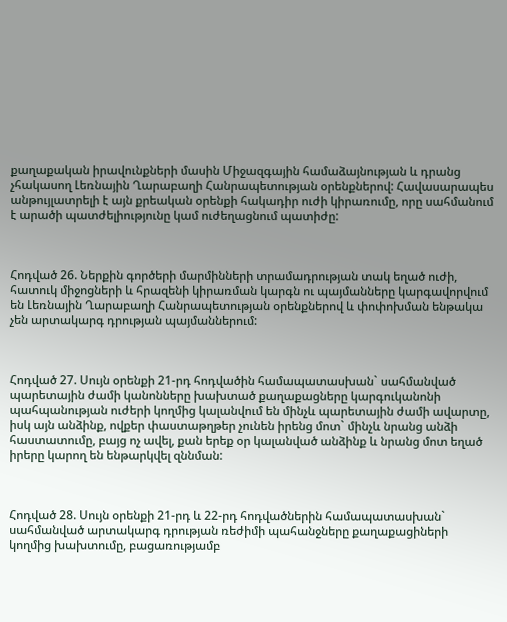քաղաքական իրավունքների մասին Միջազգային համաձայնության և դրանց չհակասող Լեռնային Ղարաբաղի Հանրապետության օրենքներով: Հավասարապես անթույլատրելի է այն քրեական օրենքի հակադիր ուժի կիրառումը, որը սահմանում է արածի պատժելիությունը կամ ուժեղացնում պատիժը:



Հոդված 26. Ներքին գործերի մարմինների տրամադրության տակ եղած ուժի, հատուկ միջոցների և հրազենի կիրառման կարգն ու պայմանները կարգավորվում են Լեռնային Ղարաբաղի Հանրապետության օրենքներով և փոփոխման ենթակա չեն արտակարգ դրության պայմաններում:



Հոդված 27. Սույն օրենքի 21-րդ հոդվածին համապատասխան` սահմանված պարետային ժամի կանոնները խախտած քաղաքացները կարգուկանոնի պահպանության ուժերի կողմից կալանվում են մինչև պարետային ժամի ավարտը, իսկ այն անձինք, ովքեր փաստաթղթեր չունեն իրենց մոտ` մինչև նրանց անձի հաստատումը, բայց ոչ ավել, քան երեք օր կալանված անձինք և նրանց մոտ եղած իրերը կարող են ենթարկվել զննման:



Հոդված 28. Սույն օրենքի 21-րդ և 22-րդ հոդվածներին համապատասխան` սահմանված արտակարգ դրության ռեժիմի պահանջները քաղաքացիների կողմից խախտումը, բացառությամբ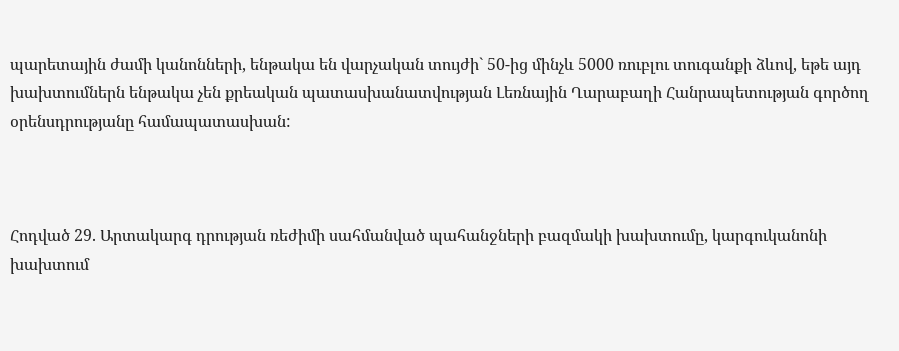պարետային ժամի կանոնների, ենթակա են վարչական տույժի` 50-ից մինչև 5000 ռուբլու տուգանքի ձևով, եթե այդ խախտումներն ենթակա չեն քրեական պատասխանատվության Լեռնային Ղարաբաղի Հանրապետության գործող օրենսդրությանը համապատասխան:



Հոդված 29. Արտակարգ դրության ռեժիմի սահմանված պահանջների բազմակի խախտումը, կարգուկանոնի խախտում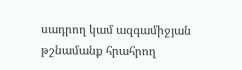սադրող կամ ազգամիջյան թշնամանք հրահրող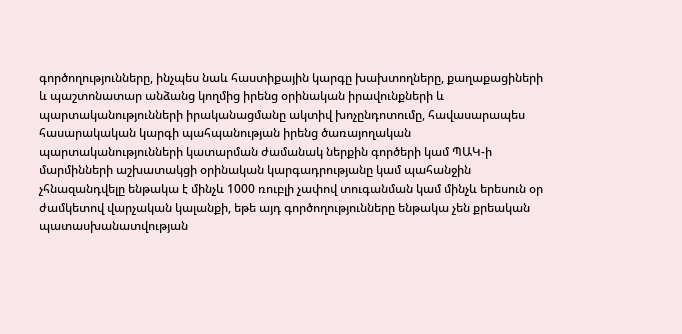գործողությունները, ինչպես նաև հաստիքային կարգը խախտողները, քաղաքացիների և պաշտոնատար անձանց կողմից իրենց օրինական իրավունքների և պարտականությունների իրականացմանը ակտիվ խոչընդոտումը, հավասարապես հասարակական կարգի պահպանության իրենց ծառայողական պարտականությունների կատարման ժամանակ ներքին գործերի կամ ՊԱԿ-ի մարմինների աշխատակցի օրինական կարգադրությանը կամ պահանջին չհնազանդվելը ենթակա է մինչև 1000 ռուբլի չափով տուգանման կամ մինչև երեսուն օր ժամկետով վարչական կալանքի, եթե այդ գործողությունները ենթակա չեն քրեական պատասխանատվության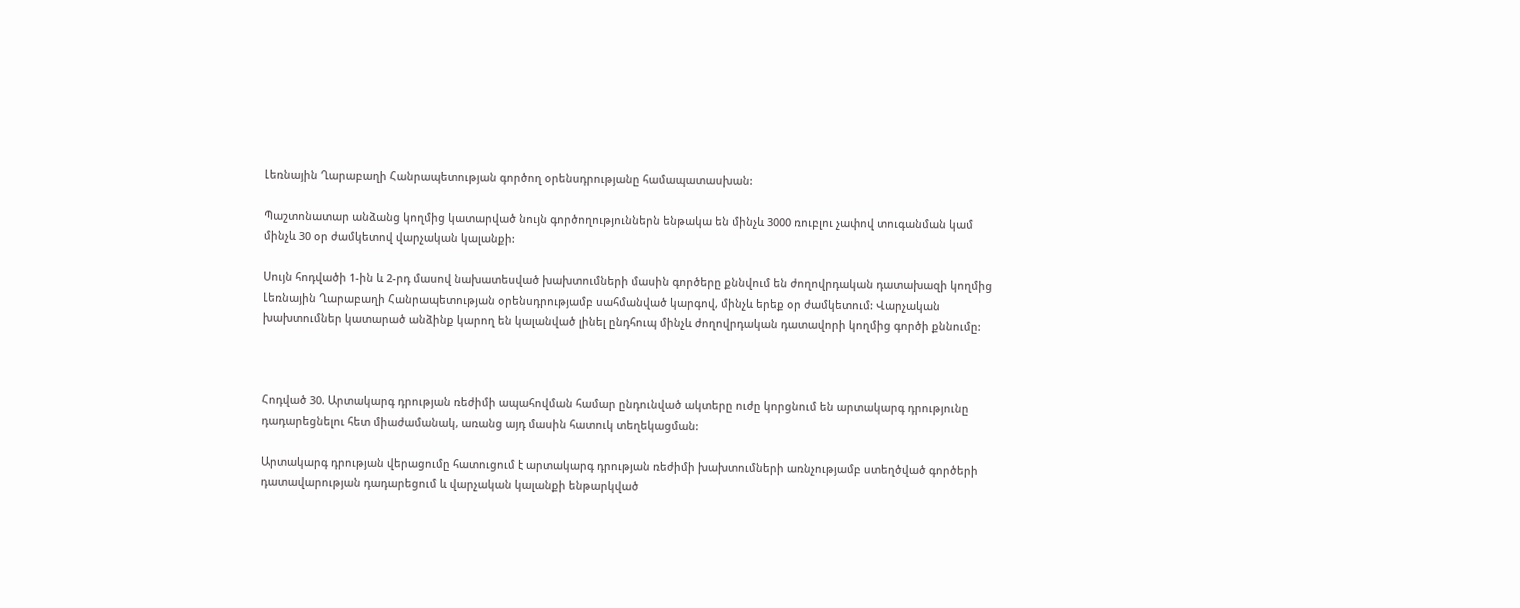Լեռնային Ղարաբաղի Հանրապետության գործող օրենսդրությանը համապատասխան:

Պաշտոնատար անձանց կողմից կատարված նույն գործողություններն ենթակա են մինչև 3000 ռուբլու չափով տուգանման կամ մինչև 30 օր ժամկետով վարչական կալանքի:

Սույն հոդվածի 1-ին և 2-րդ մասով նախատեսված խախտումների մասին գործերը քննվում են ժողովրդական դատախազի կողմից Լեռնային Ղարաբաղի Հանրապետության օրենսդրությամբ սահմանված կարգով, մինչև երեք օր ժամկետում: Վարչական խախտումներ կատարած անձինք կարող են կալանված լինել ընդհուպ մինչև ժողովրդական դատավորի կողմից գործի քննումը:



Հոդված 30. Արտակարգ դրության ռեժիմի ապահովման համար ընդունված ակտերը ուժը կորցնում են արտակարգ դրությունը դադարեցնելու հետ միաժամանակ, առանց այդ մասին հատուկ տեղեկացման:

Արտակարգ դրության վերացումը հատուցում է արտակարգ դրության ռեժիմի խախտումների առնչությամբ ստեղծված գործերի դատավարության դադարեցում և վարչական կալանքի ենթարկված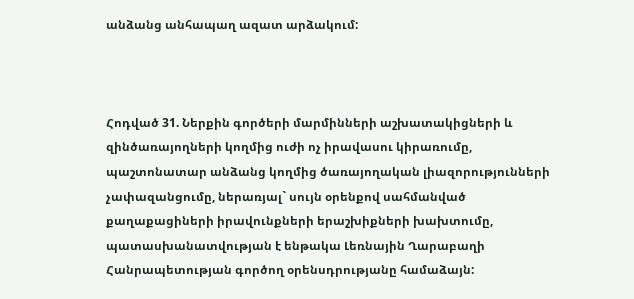անձանց անհապաղ ազատ արձակում:



Հոդված 31. Ներքին գործերի մարմինների աշխատակիցների և զինծառայողների կողմից ուժի ոչ իրավասու կիրառումը, պաշտոնատար անձանց կողմից ծառայողական լիազորությունների չափազանցումը, ներառյալ` սույն օրենքով սահմանված քաղաքացիների իրավունքների երաշխիքների խախտումը, պատասխանատվության է ենթակա Լեռնային Ղարաբաղի Հանրապետության գործող օրենսդրությանը համաձայն: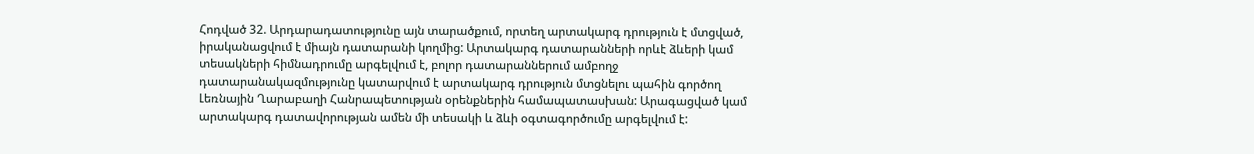Հոդված 32. Արդարադատությունը այն տարածքում, որտեղ արտակարգ դրություն է մտցված, իրականացվում է միայն դատարանի կողմից: Արտակարգ դատարանների որևէ ձևերի կամ տեսակների հիմնադրումը արգելվում է, բոլոր դատարաններում ամբողջ դատարանակազմությունը կատարվում է արտակարգ դրություն մտցնելու պահին գործող Լեռնային Ղարաբաղի Հանրապետության օրենքներին համապատասխան: Արագացված կամ արտակարգ դատավորության ամեն մի տեսակի և ձևի օգտագործումը արգելվում է: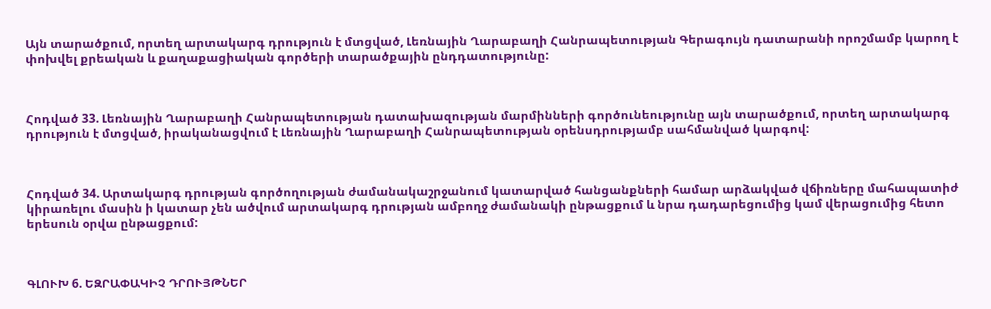Այն տարածքում, որտեղ արտակարգ դրություն է մտցված, Լեռնային Ղարաբաղի Հանրապետության Գերագույն դատարանի որոշմամբ կարող է փոխվել քրեական և քաղաքացիական գործերի տարածքային ընդդատությունը:



Հոդված 33. Լեռնային Ղարաբաղի Հանրապետության դատախազության մարմինների գործունեությունը այն տարածքում, որտեղ արտակարգ դրություն է մտցված, իրականացվում է Լեռնային Ղարաբաղի Հանրապետության օրենսդրությամբ սահմանված կարգով:



Հոդված 34. Արտակարգ դրության գործողության ժամանակաշրջանում կատարված հանցանքների համար արձակված վճիռները մահապատիժ կիրառելու մասին ի կատար չեն ածվում արտակարգ դրության ամբողջ ժամանակի ընթացքում և նրա դադարեցումից կամ վերացումից հետո երեսուն օրվա ընթացքում:



ԳԼՈՒԽ 6. ԵԶՐԱՓԱԿԻՉ ԴՐՈՒՅԹՆԵՐ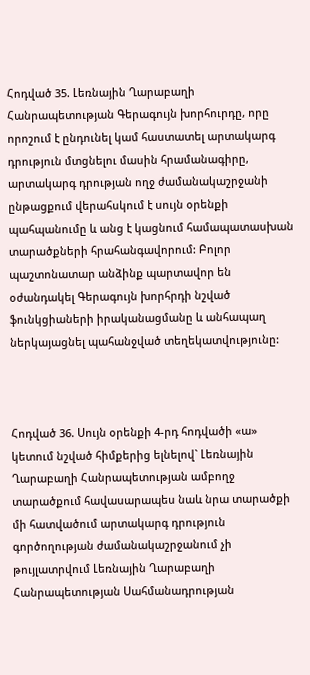Հոդված 35. Լեռնային Ղարաբաղի Հանրապետության Գերագույն խորհուրդը, որը որոշում է ընդունել կամ հաստատել արտակարգ դրություն մտցնելու մասին հրամանագիրը, արտակարգ դրության ողջ ժամանակաշրջանի ընթացքում վերահսկում է սույն օրենքի պահպանումը և անց է կացնում համապատասխան տարածքների հրահանգավորում: Բոլոր պաշտոնատար անձինք պարտավոր են օժանդակել Գերագույն խորհրդի նշված ֆունկցիաների իրականացմանը և անհապաղ ներկայացնել պահանջված տեղեկատվությունը:



Հոդված 36. Սույն օրենքի 4-րդ հոդվածի «ա» կետում նշված հիմքերից ելնելով` Լեռնային Ղարաբաղի Հանրապետության ամբողջ տարածքում հավասարապես նաև նրա տարածքի մի հատվածում արտակարգ դրություն գործողության ժամանակաշրջանում չի թույլատրվում Լեռնային Ղարաբաղի Հանրապետության Սահմանադրության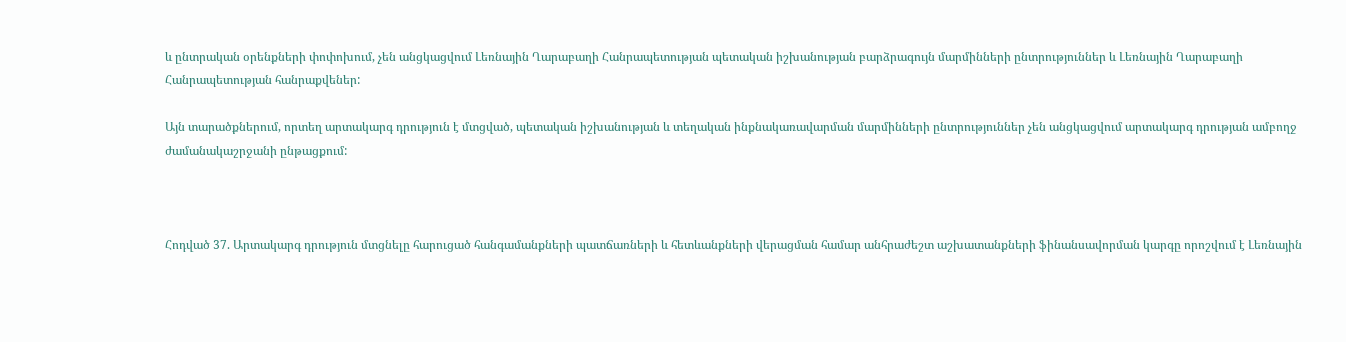և ընտրական օրենքների փոփոխում, չեն անցկացվում Լեռնային Ղարաբաղի Հանրապետության պետական իշխանության բարձրագույն մարմինների ընտրություններ և Լեռնային Ղարաբաղի Հանրապետության հանրաքվեներ:

Այն տարածքներում, որտեղ արտակարգ դրություն է մտցված, պետական իշխանության և տեղական ինքնակառավարման մարմինների ընտրություններ չեն անցկացվում արտակարգ դրության ամբողջ ժամանակաշրջանի ընթացքում:



Հոդված 37. Արտակարգ դրություն մտցնելը հարուցած հանգամանքների պատճառների և հետևանքների վերացման համար անհրաժեշտ աշխատանքների ֆինանսավորման կարգը որոշվում է Լեռնային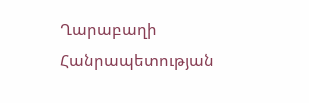Ղարաբաղի Հանրապետության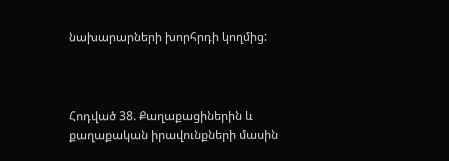նախարարների խորհրդի կողմից:



Հոդված 38. Քաղաքացիներին և քաղաքական իրավունքների մասին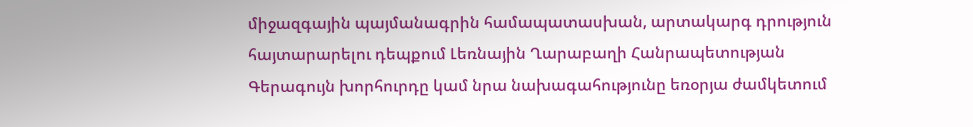միջազգային պայմանագրին համապատասխան, արտակարգ դրություն հայտարարելու դեպքում Լեռնային Ղարաբաղի Հանրապետության Գերագույն խորհուրդը կամ նրա նախագահությունը եռօրյա ժամկետում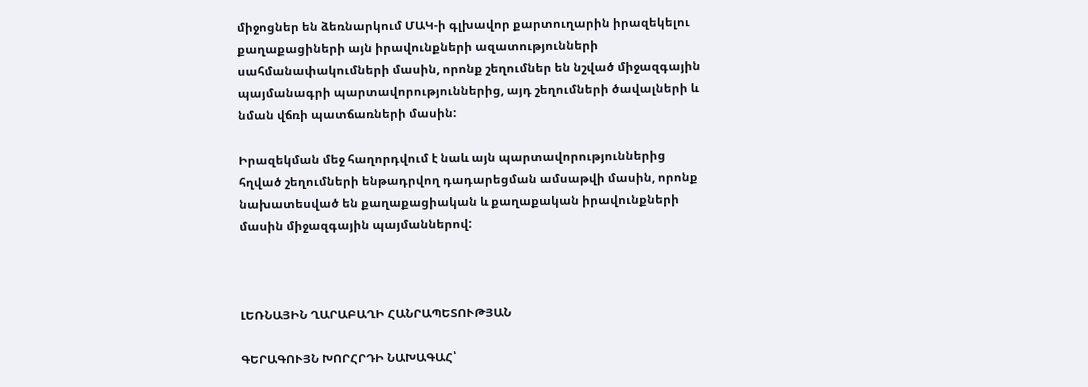միջոցներ են ձեռնարկում ՄԱԿ-ի գլխավոր քարտուղարին իրազեկելու քաղաքացիների այն իրավունքների ազատությունների սահմանափակումների մասին, որոնք շեղումներ են նշված միջազգային պայմանագրի պարտավորություններից, այդ շեղումների ծավալների և նման վճռի պատճառների մասին:

Իրազեկման մեջ հաղորդվում է նաև այն պարտավորություններից հղված շեղումների ենթադրվող դադարեցման ամսաթվի մասին, որոնք նախատեսված են քաղաքացիական և քաղաքական իրավունքների մասին միջազգային պայմաններով:



ԼԵՌՆԱՅԻՆ ՂԱՐԱԲԱՂԻ ՀԱՆՐԱՊԵՏՈՒԹՅԱՆ

ԳԵՐԱԳՈՒՅՆ ԽՈՐՀՐԴԻ ՆԱԽԱԳԱՀ՝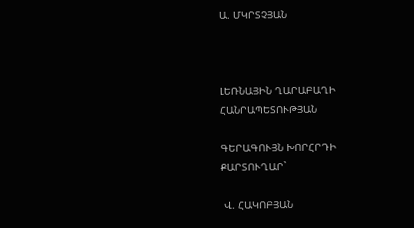Ա. ՄԿՐՏՉՅԱՆ



ԼԵՌՆԱՅԻՆ ՂԱՐԱԲԱՂԻ ՀԱՆՐԱՊԵՏՈՒԹՅԱՆ

ԳԵՐԱԳՈՒՅՆ ԽՈՐՀՐԴԻ ՔԱՐՏՈՒՂԱՐ`

 Վ. ՀԱԿՈԲՅԱՆ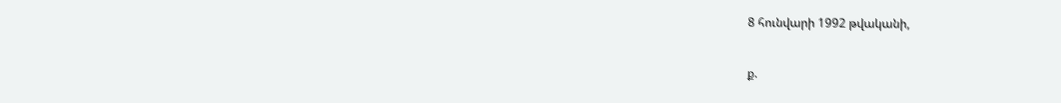8 հունվարի 1992 թվականի,

ք.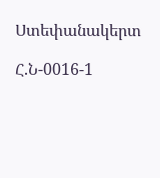Ստեփանակերտ

Հ.Ն-0016-1